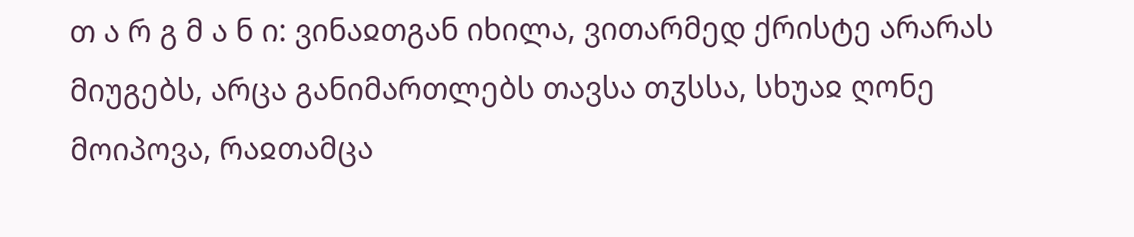თ ა რ გ მ ა ნ ი: ვინაჲთგან იხილა, ვითარმედ ქრისტე არარას მიუგებს, არცა განიმართლებს თავსა თჳსსა, სხუაჲ ღონე მოიპოვა, რაჲთამცა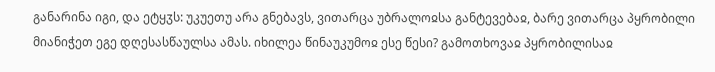განარინა იგი, და ეტყჳს: უკუეთუ არა გნებავს, ვითარცა უბრალოჲსა განტევებაჲ, ბარე ვითარცა პყრობილი მიანიჭეთ ეგე დღესასწაულსა ამას. იხილეა წინაუკუმოჲ ესე წესი? გამოთხოვაჲ პყრობილისაჲ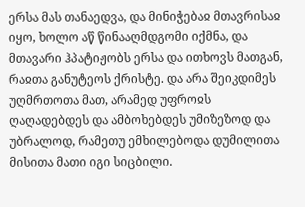ერსა მას თანაედვა, და მინიჭებაჲ მთავრისაჲ იყო, ხოლო აწ წინააღმდგომი იქმნა, და მთავარი ჰპატიჟობს ერსა და ითხოვს მათგან, რაჲთა განუტეოს ქრისტე. და არა შეიკდიმეს უღმრთოთა მათ, არამედ უფროჲს ღაღადებდეს და ამბოხებდეს უმიზეზოდ და უბრალოდ, რამეთუ ემხილებოდა დუმილითა მისითა მათი იგი სიცბილი.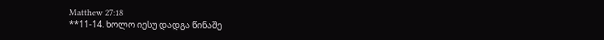Matthew 27:18
**11-14. ხოლო იესუ დადგა წინაშე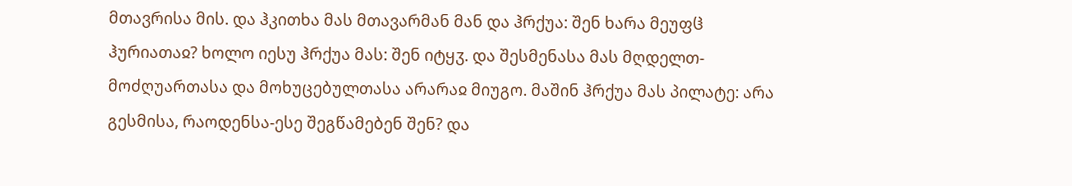მთავრისა მის. და ჰკითხა მას მთავარმან მან და ჰრქუა: შენ ხარა მეუფჱ ჰურიათაჲ? ხოლო იესუ ჰრქუა მას: შენ იტყჳ. და შესმენასა მას მღდელთ-მოძღუართასა და მოხუცებულთასა არარაჲ მიუგო. მაშინ ჰრქუა მას პილატე: არა გესმისა, რაოდენსა-ესე შეგწამებენ შენ? და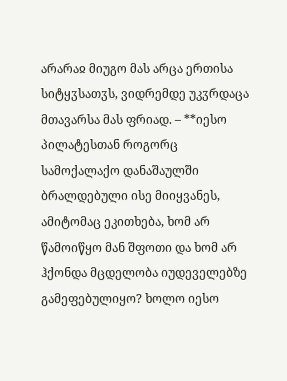არარაჲ მიუგო მას არცა ერთისა სიტყჳსათჳს, ვიდრემდე უკჳრდაცა მთავარსა მას ფრიად. – **იესო პილატესთან როგორც სამოქალაქო დანაშაულში ბრალდებული ისე მიიყვანეს, ამიტომაც ეკითხება, ხომ არ წამოიწყო მან შფოთი და ხომ არ ჰქონდა მცდელობა იუდეველებზე გამეფებულიყო? ხოლო იესო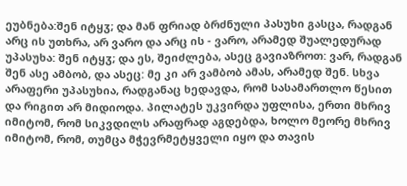ეუბნება:შენ იტყჳ; და მან ფრიად ბრძნული პასუხი გასცა, რადგან არც ის უთხრა, არ ვარო და არც ის - ვარო, არამედ შუალედურად უპასუხა: შენ იტყჳ; და ეს, შეიძლება, ასეც გავიაზროთ: ვარ, რადგან შენ ასე ამბობ, და ასეც: მე კი არ ვამბობ ამას, არამედ შენ. სხვა არაფერი უპასუხია, რადგანაც ხედავდა, რომ სასამართლო წესით და რიგით არ მიდიოდა. პილატეს უკვირდა უფლისა, ერთი მხრივ იმიტომ, რომ სიკვდილს არაფრად აგდებდა, ხოლო მეორე მხრივ იმიტომ, რომ, თუმცა მჭევრმეტყველი იყო და თავის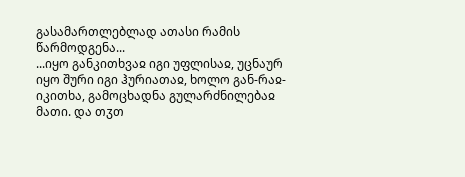გასამართლებლად ათასი რამის წარმოდგენა...
...იყო განკითხვაჲ იგი უფლისაჲ, უცნაურ იყო შური იგი ჰურიათაჲ, ხოლო გან-რაჲ-იკითხა, გამოცხადნა გულარძნილებაჲ მათი. და თჳთ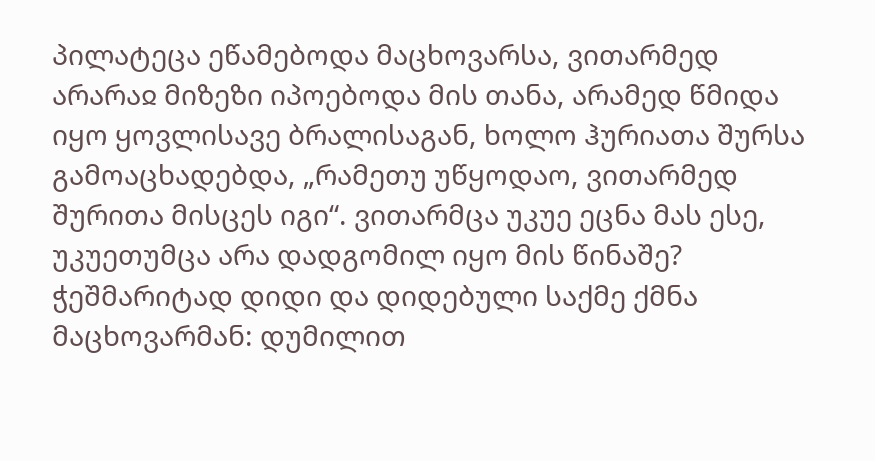პილატეცა ეწამებოდა მაცხოვარსა, ვითარმედ არარაჲ მიზეზი იპოებოდა მის თანა, არამედ წმიდა იყო ყოვლისავე ბრალისაგან, ხოლო ჰურიათა შურსა გამოაცხადებდა, „რამეთუ უწყოდაო, ვითარმედ შურითა მისცეს იგი“. ვითარმცა უკუე ეცნა მას ესე, უკუეთუმცა არა დადგომილ იყო მის წინაშე?
ჭეშმარიტად დიდი და დიდებული საქმე ქმნა მაცხოვარმან: დუმილით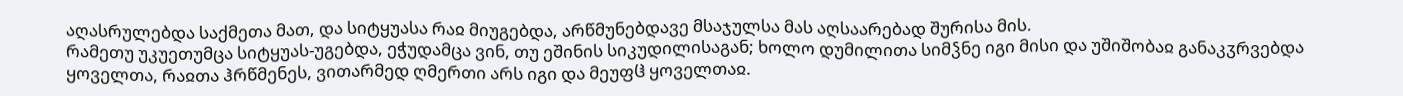აღასრულებდა საქმეთა მათ, და სიტყუასა რაჲ მიუგებდა, არწმუნებდავე მსაჯულსა მას აღსაარებად შურისა მის.
რამეთუ უკუეთუმცა სიტყუას-უგებდა, ეჭუდამცა ვინ, თუ ეშინის სიკუდილისაგან; ხოლო დუმილითა სიმჴნე იგი მისი და უშიშობაჲ განაკჳრვებდა ყოველთა, რაჲთა ჰრწმენეს, ვითარმედ ღმერთი არს იგი და მეუფჱ ყოველთაჲ.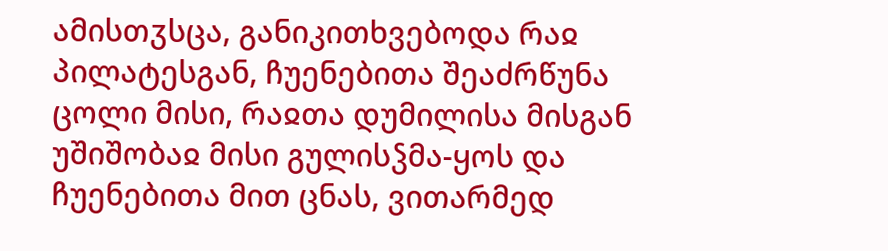ამისთჳსცა, განიკითხვებოდა რაჲ პილატესგან, ჩუენებითა შეაძრწუნა ცოლი მისი, რაჲთა დუმილისა მისგან უშიშობაჲ მისი გულისჴმა-ყოს და ჩუენებითა მით ცნას, ვითარმედ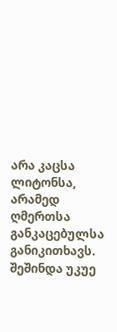არა კაცსა ლიტონსა, არამედ ღმერთსა განკაცებულსა განიკითხავს.
შეშინდა უკუე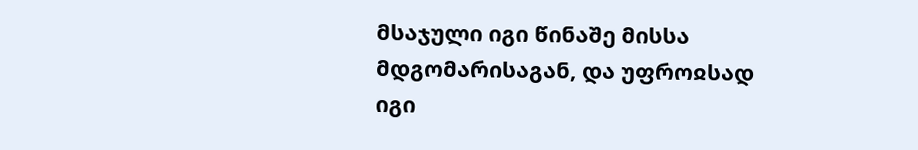მსაჯული იგი წინაშე მისსა მდგომარისაგან, და უფროჲსად იგი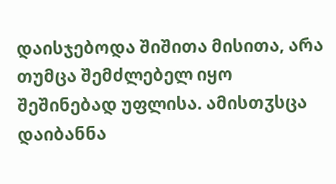დაისჯებოდა შიშითა მისითა, არა თუმცა შემძლებელ იყო შეშინებად უფლისა. ამისთჳსცა დაიბანნა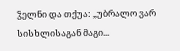ჴელნი და თქუა: „უბრალო ვარ სისხლისაგან მაგი...